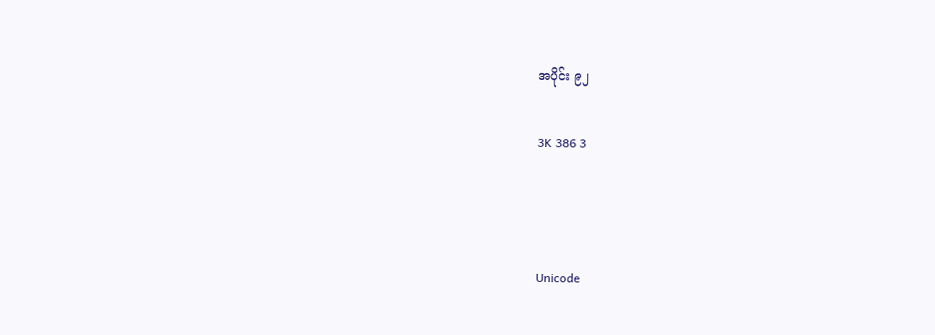အပိုင်း ၉၂

3K 386 3



Unicode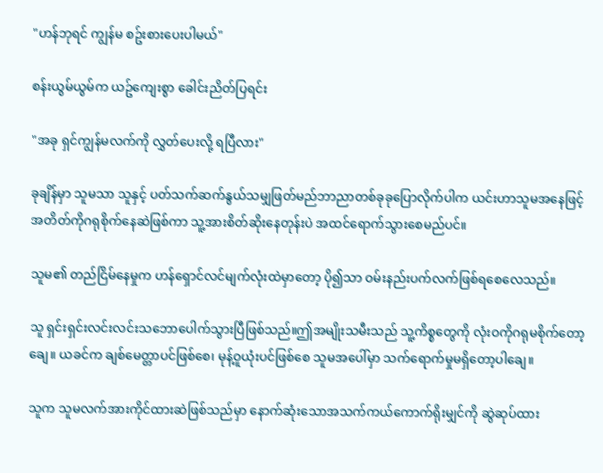"ဟန်ဘုရင် ကျွန်မ စဥ်းစားပေးပါမယ်"

စန်းယွမ်ယွမ်က ယဥ်ကျေးစွာ ခေါင်းညိတ်ပြရင်း

"အခု ရှင်ကျွန်မလက်ကို လွှတ်ပေးလို့ ရပြီလား"

ခုချိန်မှာ သူမသာ သူနှင့် ပတ်သက်ဆက်နွယ်သမျှဖြတ်မည်ဘာညာတစ်ခုခုပြောလိုက်ပါက ယင်းဟာသူမအနေဖြင့် အတိတ်ကိုဂရုစိုက်နေဆဲဖြစ်ကာ သူ့အားစိတ်ဆိုးနေတုန်းပဲ အထင်ရောက်သွားစေမည်ပင်။

သူမ၏ တည်ငြိမ်နေမှုက ဟန်ရှောင်လင်မျက်လုံးထဲမှာတော့ ပို၍သာ ဝမ်းနည်းပက်လက်ဖြစ်ရစေလေသည်။

သူ ရှင်းရှင်းလင်းလင်းသဘောပေါက်သွားပြီဖြစ်သည်။ဤအမျိုးသမီးသည် သူ့ကိစ္စတွေကို လုံးဝကိုဂရုမစိုက်တော့ချေ။ ယခင်က ချစ်မေတ္တာပင်ဖြစ်စေ၊ မုန့်ဝူယုံးပင်ဖြစ်စေ သူမအပေါ်မှာ သက်ရောက်မှုမရှိတော့ပါချေ။

သူက သူမလက်အားကိုင်ထားဆဲဖြစ်သည်မှာ နောက်ဆုံးသောအသက်ကယ်ကောက်ရိုးမျှင်ကို ဆွဲဆုပ်ထား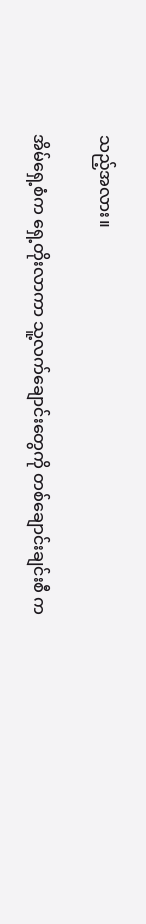သည့်အလား။

အိမ်ရှေ့စံက ရှေ့တိုးလာကာ သူ့လက်ချောင်းတွေကို တစ်ချောင်းချင်းစီ က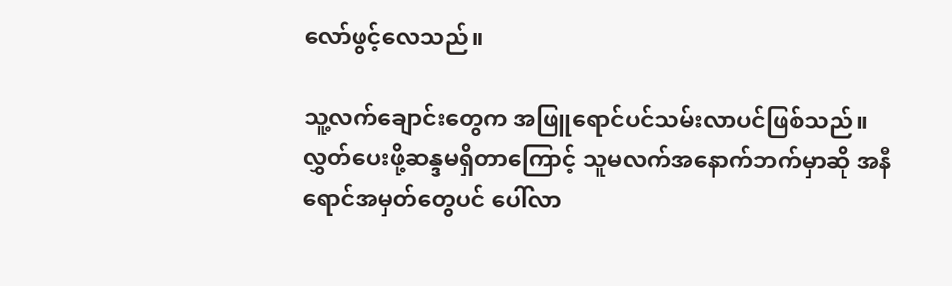လော်ဖွင့်လေသည်။

သူ့လက်ချောင်းတွေက အဖြူရောင်ပင်သမ်းလာပင်ဖြစ်သည်။လွှတ်ပေးဖို့ဆန္ဒမရှိတာကြောင့် သူမလက်အနောက်ဘက်မှာဆို အနီရောင်အမှတ်တွေပင် ပေါ်လာ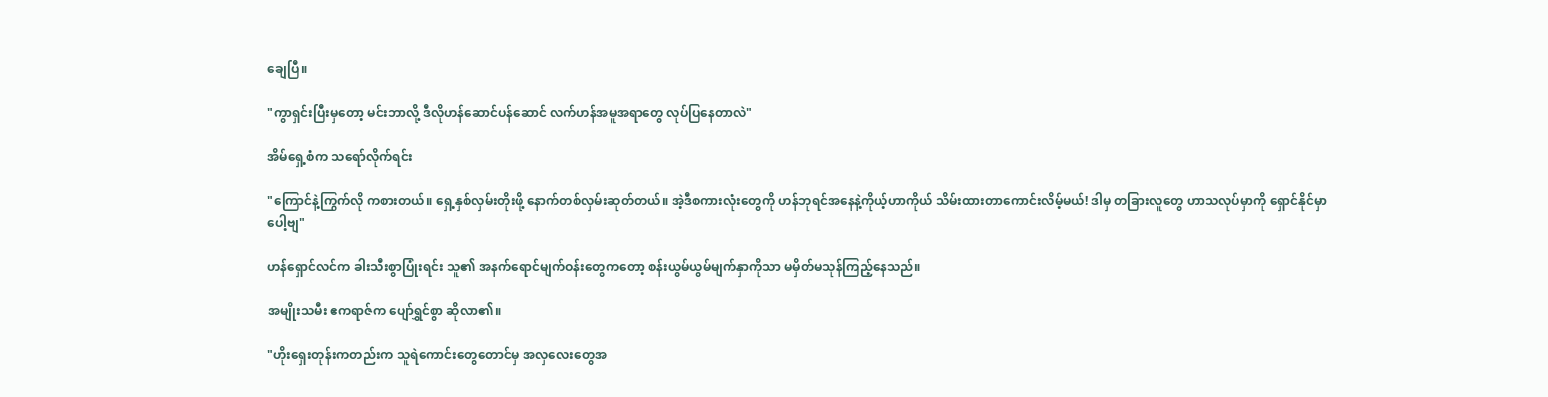ချေပြီ။

"ကွာရှင်းပြီးမှတော့ မင်းဘာလို့ ဒီလိုဟန်ဆောင်ပန်ဆောင် လက်ဟန်အမူအရာတွေ လုပ်ပြနေတာလဲ"

အိမ်ရှေ့စံက သရော်လိုက်ရင်း

"ကြောင်နဲ့ကြွက်လို ကစားတယ်။ ရှေ့နှစ်လှမ်းတိုးဖို့ နောက်တစ်လှမ်းဆုတ်တယ်။ အဲ့ဒီစကားလုံးတွေကို ဟန်ဘုရင်အနေနဲ့ကိုယ့်ဟာကိုယ် သိမ်းထားတာကောင်းလိမ့်မယ်! ဒါမှ တခြားလူတွေ ဟာသလုပ်မှာကို ရှောင်နိုင်မှာပေါ့ဗျ"

ဟန်ရှောင်လင်က ခါးသီးစွာပြုံးရင်း သူ၏ အနက်ရောင်မျက်ဝန်းတွေကတော့ စန်းယွမ်ယွမ်မျက်နှာကိုသာ မမှိတ်မသုန်ကြည့်နေသည်။

အမျိုးသမီး ဧကရာဇ်က ပျော်ရွှင်စွာ ဆိုလာ၏။

"ဟိုးရှေးတုန်းကတည်းက သူရဲကောင်းတွေတောင်မှ အလှလေးတွေအ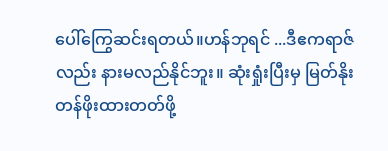ပေါ်ကြွေဆင်းရတယ်။ဟန်ဘုရင် ...ဒီဧကရာဇ်လည်း နားမလည်နိုင်ဘူး။ ဆုံးရှုံးပြီးမှ မြတ်နိုးတန်ဖိုးထားတတ်ဖို့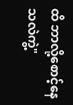ထိ ဘာလို့စောင့်နေသလဲကွဲ့"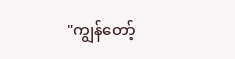"ကျွန်တော့်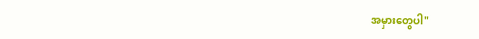အမှားတွေပါ"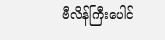ဗီလိန်ကြီးပေါင်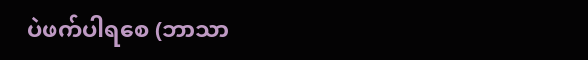ပဲဖက်ပါရစေ (ဘာသာ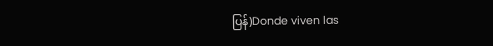ပြန်)Donde viven las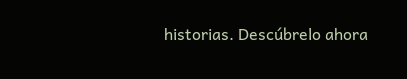historias. Descúbrelo ahora